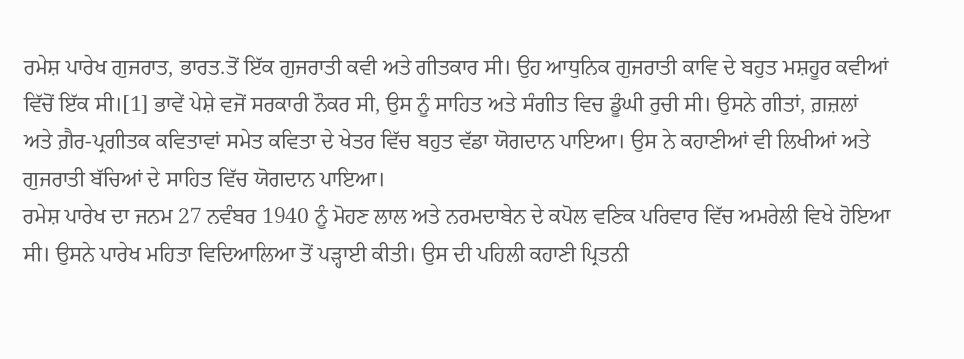ਰਮੇਸ਼ ਪਾਰੇਖ ਗੁਜਰਾਤ, ਭਾਰਤ.ਤੋਂ ਇੱਕ ਗੁਜਰਾਤੀ ਕਵੀ ਅਤੇ ਗੀਤਕਾਰ ਸੀ। ਉਹ ਆਧੁਨਿਕ ਗੁਜਰਾਤੀ ਕਾਵਿ ਦੇ ਬਹੁਤ ਮਸ਼ਹੂਰ ਕਵੀਆਂ ਵਿੱਚੋਂ ਇੱਕ ਸੀ।[1] ਭਾਵੇਂ ਪੇਸ਼ੇ ਵਜੋਂ ਸਰਕਾਰੀ ਨੌਕਰ ਸੀ, ਉਸ ਨੂੰ ਸਾਹਿਤ ਅਤੇ ਸੰਗੀਤ ਵਿਚ ਡੂੰਘੀ ਰੁਚੀ ਸੀ। ਉਸਨੇ ਗੀਤਾਂ, ਗ਼ਜ਼ਲਾਂ ਅਤੇ ਗ਼ੈਰ-ਪ੍ਰਗੀਤਕ ਕਵਿਤਾਵਾਂ ਸਮੇਤ ਕਵਿਤਾ ਦੇ ਖੇਤਰ ਵਿੱਚ ਬਹੁਤ ਵੱਡਾ ਯੋਗਦਾਨ ਪਾਇਆ। ਉਸ ਨੇ ਕਹਾਣੀਆਂ ਵੀ ਲਿਖੀਆਂ ਅਤੇ ਗੁਜਰਾਤੀ ਬੱਚਿਆਂ ਦੇ ਸਾਹਿਤ ਵਿੱਚ ਯੋਗਦਾਨ ਪਾਇਆ।
ਰਮੇਸ਼ ਪਾਰੇਖ ਦਾ ਜਨਮ 27 ਨਵੰਬਰ 1940 ਨੂੰ ਮੋਹਣ ਲਾਲ ਅਤੇ ਨਰਮਦਾਬੇਨ ਦੇ ਕਪੋਲ ਵਣਿਕ ਪਰਿਵਾਰ ਵਿੱਚ ਅਮਰੇਲੀ ਵਿਖੇ ਹੋਇਆ ਸੀ। ਉਸਨੇ ਪਾਰੇਖ ਮਹਿਤਾ ਵਿਦਿਆਲਿਆ ਤੋਂ ਪੜ੍ਹਾਈ ਕੀਤੀ। ਉਸ ਦੀ ਪਹਿਲੀ ਕਹਾਣੀ ਪ੍ਰਿਤਨੀ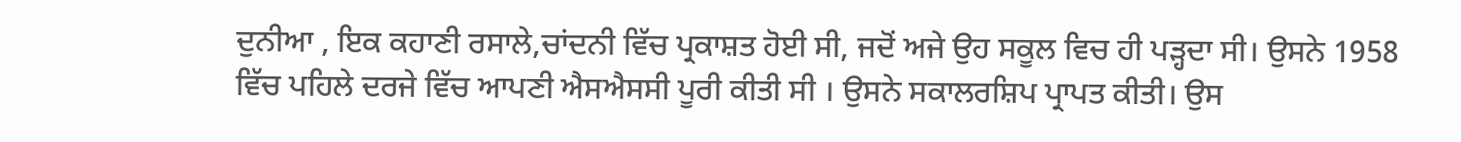ਦੁਨੀਆ , ਇਕ ਕਹਾਣੀ ਰਸਾਲੇ,ਚਾਂਦਨੀ ਵਿੱਚ ਪ੍ਰਕਾਸ਼ਤ ਹੋਈ ਸੀ, ਜਦੋਂ ਅਜੇ ਉਹ ਸਕੂਲ ਵਿਚ ਹੀ ਪੜ੍ਹਦਾ ਸੀ। ਉਸਨੇ 1958 ਵਿੱਚ ਪਹਿਲੇ ਦਰਜੇ ਵਿੱਚ ਆਪਣੀ ਐਸਐਸਸੀ ਪੂਰੀ ਕੀਤੀ ਸੀ । ਉਸਨੇ ਸਕਾਲਰਸ਼ਿਪ ਪ੍ਰਾਪਤ ਕੀਤੀ। ਉਸ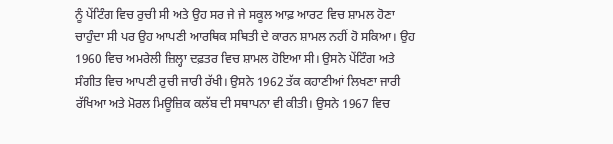ਨੂੰ ਪੇਂਟਿੰਗ ਵਿਚ ਰੁਚੀ ਸੀ ਅਤੇ ਉਹ ਸਰ ਜੇ ਜੇ ਸਕੂਲ ਆਫ਼ ਆਰਟ ਵਿਚ ਸ਼ਾਮਲ ਹੋਣਾ ਚਾਹੁੰਦਾ ਸੀ ਪਰ ਉਹ ਆਪਣੀ ਆਰਥਿਕ ਸਥਿਤੀ ਦੇ ਕਾਰਨ ਸ਼ਾਮਲ ਨਹੀਂ ਹੋ ਸਕਿਆ। ਉਹ 1960 ਵਿਚ ਅਮਰੇਲੀ ਜ਼ਿਲ੍ਹਾ ਦਫ਼ਤਰ ਵਿਚ ਸ਼ਾਮਲ ਹੋਇਆ ਸੀ। ਉਸਨੇ ਪੇਂਟਿੰਗ ਅਤੇ ਸੰਗੀਤ ਵਿਚ ਆਪਣੀ ਰੁਚੀ ਜਾਰੀ ਰੱਖੀ। ਉਸਨੇ 1962 ਤੱਕ ਕਹਾਣੀਆਂ ਲਿਖਣਾ ਜਾਰੀ ਰੱਖਿਆ ਅਤੇ ਮੋਰਲ ਮਿਊਜ਼ਿਕ ਕਲੱਬ ਦੀ ਸਥਾਪਨਾ ਵੀ ਕੀਤੀ। ਉਸਨੇ 1967 ਵਿਚ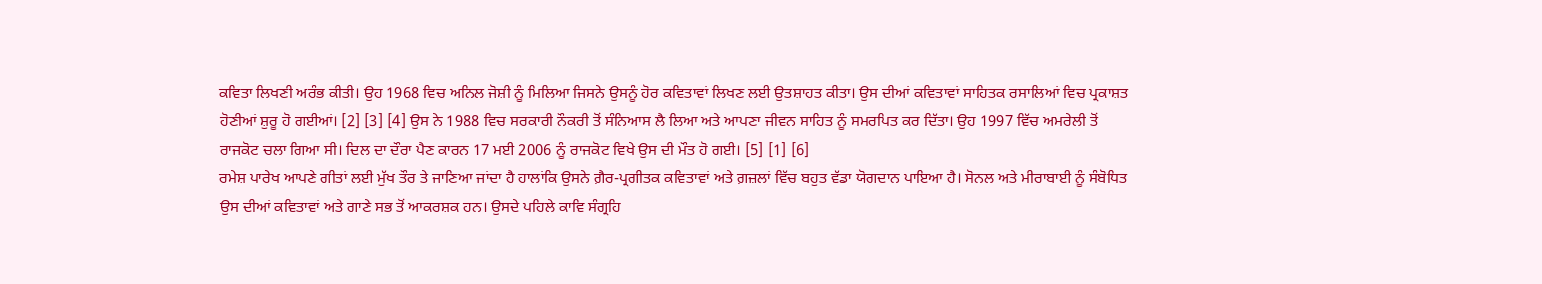ਕਵਿਤਾ ਲਿਖਣੀ ਅਰੰਭ ਕੀਤੀ। ਉਹ 1968 ਵਿਚ ਅਨਿਲ ਜੋਸ਼ੀ ਨੂੰ ਮਿਲਿਆ ਜਿਸਨੇ ਉਸਨੂੰ ਹੋਰ ਕਵਿਤਾਵਾਂ ਲਿਖਣ ਲਈ ਉਤਸ਼ਾਹਤ ਕੀਤਾ। ਉਸ ਦੀਆਂ ਕਵਿਤਾਵਾਂ ਸਾਹਿਤਕ ਰਸਾਲਿਆਂ ਵਿਚ ਪ੍ਰਕਾਸ਼ਤ ਹੋਣੀਆਂ ਸ਼ੁਰੂ ਹੋ ਗਈਆਂ। [2] [3] [4] ਉਸ ਨੇ 1988 ਵਿਚ ਸਰਕਾਰੀ ਨੌਕਰੀ ਤੋਂ ਸੰਨਿਆਸ ਲੈ ਲਿਆ ਅਤੇ ਆਪਣਾ ਜੀਵਨ ਸਾਹਿਤ ਨੂੰ ਸਮਰਪਿਤ ਕਰ ਦਿੱਤਾ। ਉਹ 1997 ਵਿੱਚ ਅਮਰੇਲੀ ਤੋਂ ਰਾਜਕੋਟ ਚਲਾ ਗਿਆ ਸੀ। ਦਿਲ ਦਾ ਦੌਰਾ ਪੈਣ ਕਾਰਨ 17 ਮਈ 2006 ਨੂੰ ਰਾਜਕੋਟ ਵਿਖੇ ਉਸ ਦੀ ਮੌਤ ਹੋ ਗਈ। [5] [1] [6]
ਰਮੇਸ਼ ਪਾਰੇਖ ਆਪਣੇ ਗੀਤਾਂ ਲਈ ਮੁੱਖ ਤੌਰ ਤੇ ਜਾਣਿਆ ਜਾਂਦਾ ਹੈ ਹਾਲਾਂਕਿ ਉਸਨੇ ਗ਼ੈਰ-ਪ੍ਰਗੀਤਕ ਕਵਿਤਾਵਾਂ ਅਤੇ ਗ਼ਜ਼ਲਾਂ ਵਿੱਚ ਬਹੁਤ ਵੱਡਾ ਯੋਗਦਾਨ ਪਾਇਆ ਹੈ। ਸੋਨਲ ਅਤੇ ਮੀਰਾਬਾਈ ਨੂੰ ਸੰਬੋਧਿਤ ਉਸ ਦੀਆਂ ਕਵਿਤਾਵਾਂ ਅਤੇ ਗਾਣੇ ਸਭ ਤੋਂ ਆਕਰਸ਼ਕ ਹਨ। ਉਸਦੇ ਪਹਿਲੇ ਕਾਵਿ ਸੰਗ੍ਰਹਿ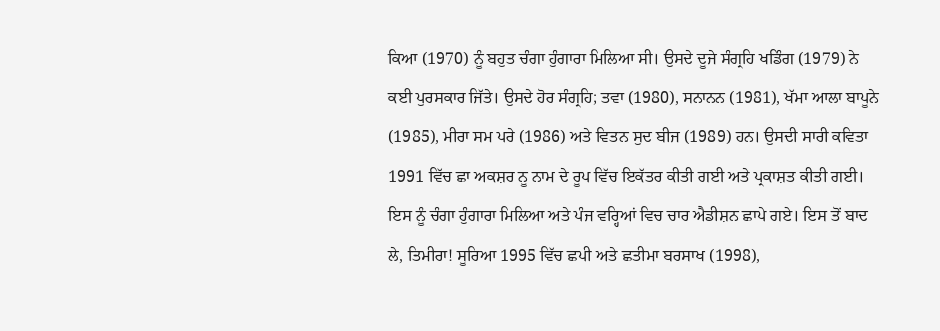ਕਿਆ (1970) ਨੂੰ ਬਹੁਤ ਚੰਗਾ ਹੁੰਗਾਰਾ ਮਿਲਿਆ ਸੀ। ਉਸਦੇ ਦੂਜੇ ਸੰਗ੍ਰਹਿ ਖਡਿੰਗ (1979) ਨੇ ਕਈ ਪੁਰਸਕਾਰ ਜਿੱਤੇ। ਉਸਦੇ ਹੋਰ ਸੰਗ੍ਰਹਿ; ਤਵਾ (1980), ਸਨਾਨਨ (1981), ਖੱਮਾ ਆਲਾ ਬਾਪੂਨੇ (1985), ਮੀਰਾ ਸਮ ਪਰੇ (1986) ਅਤੇ ਵਿਤਨ ਸੁਦ ਬੀਜ (1989) ਹਨ। ਉਸਦੀ ਸਾਰੀ ਕਵਿਤਾ 1991 ਵਿੱਚ ਛਾ ਅਕਸ਼ਰ ਨੂ ਨਾਮ ਦੇ ਰੂਪ ਵਿੱਚ ਇਕੱਤਰ ਕੀਤੀ ਗਈ ਅਤੇ ਪ੍ਰਕਾਸ਼ਤ ਕੀਤੀ ਗਈ। ਇਸ ਨੂੰ ਚੰਗਾ ਹੁੰਗਾਰਾ ਮਿਲਿਆ ਅਤੇ ਪੰਜ ਵਰ੍ਹਿਆਂ ਵਿਚ ਚਾਰ ਐਡੀਸ਼ਨ ਛਾਪੇ ਗਏ। ਇਸ ਤੋਂ ਬਾਦ ਲੇ, ਤਿਮੀਰਾ! ਸੂਰਿਆ 1995 ਵਿੱਚ ਛਪੀ ਅਤੇ ਛਤੀਮਾ ਬਰਸਾਖ (1998),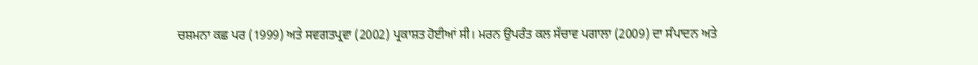ਚਸ਼ਮਨਾ ਕਛ ਪਰ (1999) ਅਤੇ ਸਵਗਤਪ੍ਰਵਾ (2002) ਪ੍ਰਕਾਸ਼ਤ ਹੋਈਆਂ ਸੀ। ਮਰਨ ਉਪਰੰਤ ਕਲ ਸੱਚਾਵ ਪਗਾਲਾ (2009) ਦਾ ਸੰਪਾਦਨ ਅਤੇ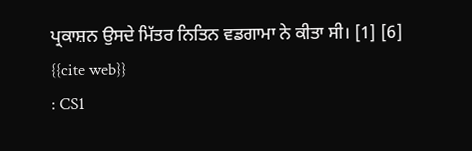ਪ੍ਰਕਾਸ਼ਨ ਉਸਦੇ ਮਿੱਤਰ ਨਿਤਿਨ ਵਡਗਾਮਾ ਨੇ ਕੀਤਾ ਸੀ। [1] [6]
{{cite web}}
: CS1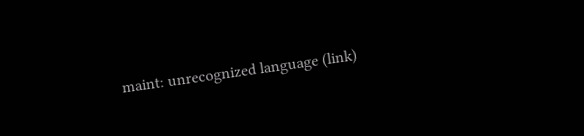maint: unrecognized language (link)